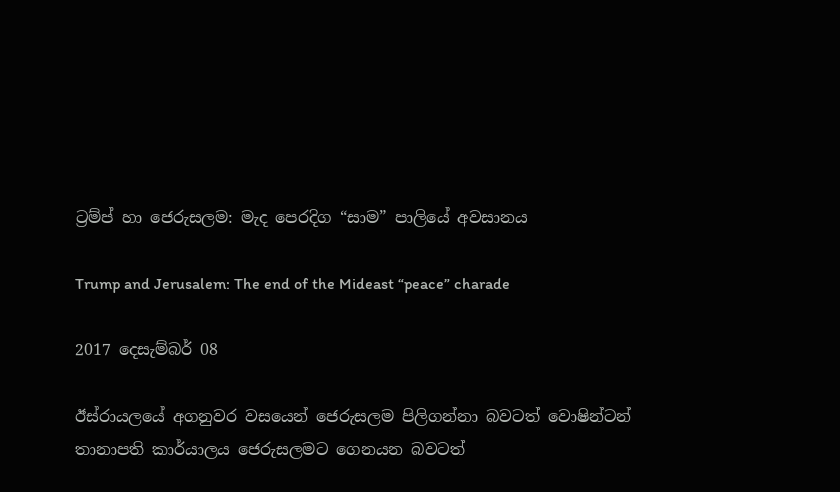ට්‍රම්ප් හා ජෙරුසලම: මැද පෙරදිග “සාම” පාලියේ අවසානය

Trump and Jerusalem: The end of the Mideast “peace” charade

2017 දෙසැම්බර් 08

ඊස්රායලයේ අගනුවර වසයෙන් ජෙරුසලම පිලිගන්නා බවටත් වොෂින්ටන් තානාපති කාර්යාලය ජෙරුසලමට ගෙනයන බවටත්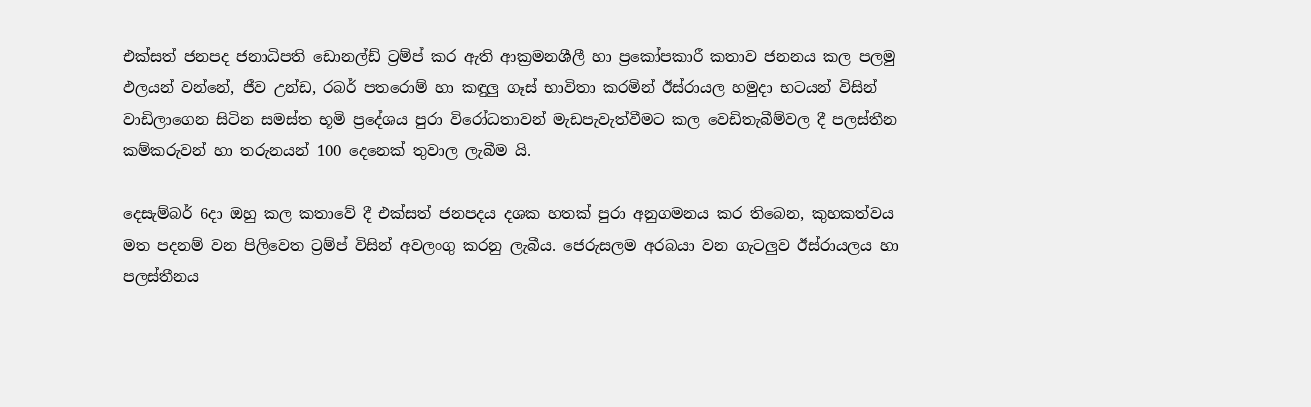එක්සත් ජනපද ජනාධිපති ඩොනල්ඩ් ට්‍රම්ප් කර ඇති ආක්‍රමනශීලී හා ප්‍රකෝපකාරී කතාව ජනනය කල පලමු ඵලයන් වන්නේ, ජීව උන්ඩ, රබර් පතරොම් හා කඳුලු ගෑස් භාවිතා කරමින් ඊස්රායල හමුදා භටයන් විසින් වාඩිලාගෙන සිටින සමස්ත භූමි ප්‍රදේශය පුරා විරෝධතාවන් මැඩපැවැත්වීමට කල වෙඩිතැබීම්වල දී පලස්තීන කම්කරුවන් හා තරුනයන් 100 දෙනෙක් තුවාල ලැබීම යි.

දෙසැම්බර් 6දා ඔහු කල කතාවේ දී එක්සත් ජනපදය දශක හතක් පුරා අනුගමනය කර තිබෙන, කුහකත්වය මත පදනම් වන පිලිවෙත ට්‍රම්ප් විසින් අවලංගු කරනු ලැබීය. ජෙරුසලම අරබයා වන ගැටලුව ඊස්රායලය හා පලස්තීනය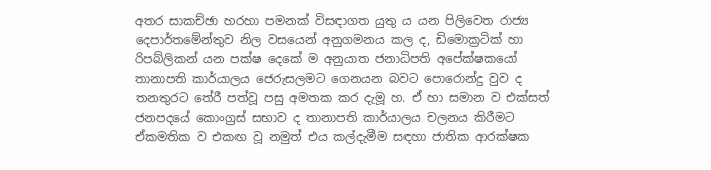අතර සාකච්ඡා හරහා පමනක් විසඳාගත යුතු ය යන පිලිවෙත රාජ්‍ය දෙපාර්තමේන්තුව නිල වසයෙන් අනුගමනය කල ද, ඩිමොක්‍රටික් හා රිපබ්ලිකන් යන පක්ෂ දෙකේ ම අනුයාත ජනාධිපති අපේක්ෂකයෝ තානාපති කාර්යාලය ජෙරුසලමට ගෙනයන බවට පොරොන්දු වුව ද තනතුරට තේරී පත්වූ පසු අමතක කර දැමූ හ. ඒ හා සමාන ව එක්සත් ජනපදයේ කොංග්‍රස් සභාව ද තානාපති කාර්යාලය චලනය කිරීමට ඒකමතික ව එකඟ වූ නමුත් එය කල්දැමීම සඳහා ජාතික ආරක්ෂක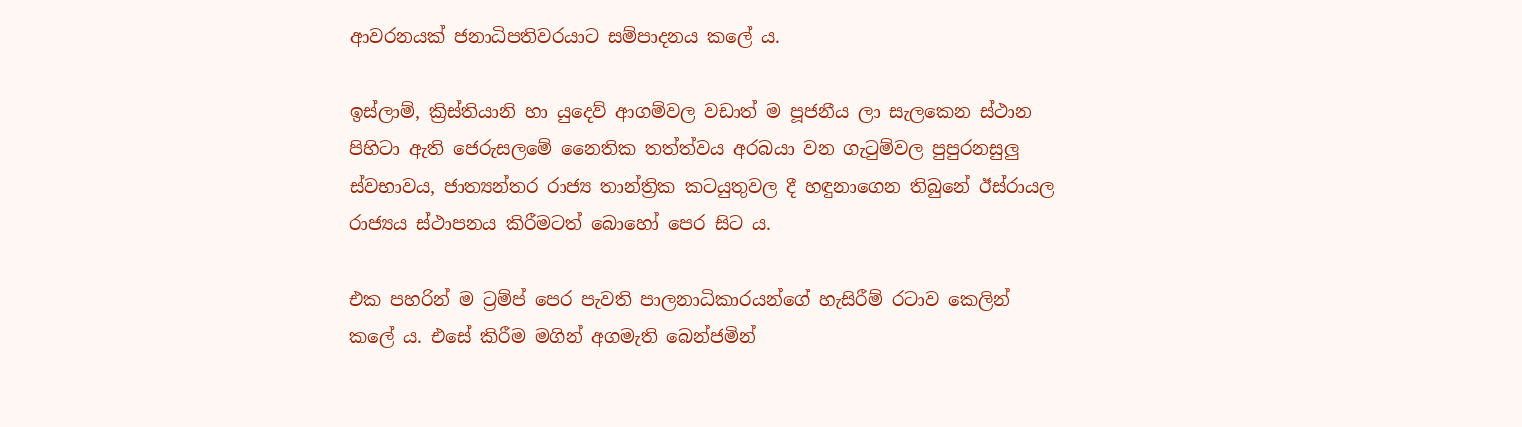ආවරනයක් ජනාධිපතිවරයාට සම්පාදනය කලේ ය.

ඉස්ලාම්, ක්‍රිස්තියානි හා යුදෙව් ආගම්වල වඩාත් ම පූජනීය ලා සැලකෙන ස්ථාන පිහිටා ඇති ජෙරුසලමේ නෛතික තත්ත්වය අරබයා වන ගැටුම්වල පුපුරනසුලු ස්වභාවය, ජාත්‍යන්තර රාජ්‍ය තාන්ත්‍රික කටයුතුවල දී හඳුනාගෙන තිබුනේ ඊස්රායල රාජ්‍යය ස්ථාපනය කිරීමටත් බොහෝ පෙර සිට ය.

එක පහරින් ම ට්‍රම්ප් පෙර පැවති පාලනාධිකාරයන්ගේ හැසිරීම් රටාව කෙලින් කලේ ය. එසේ කිරීම මගින් අගමැති බෙන්ජමින්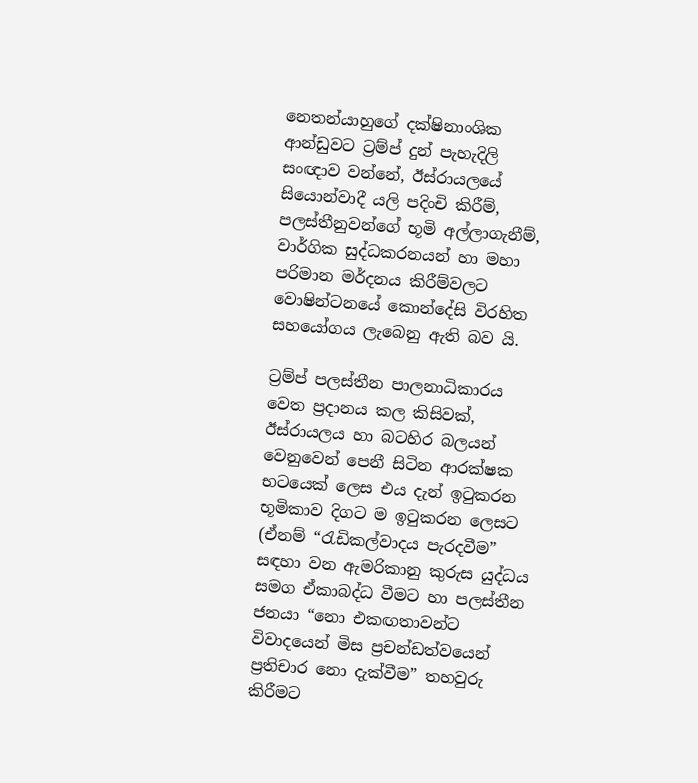නෙතන්යාහුගේ දක්ෂිනාංශික ආන්ඩුවට ට්‍රම්ප් දුන් පැහැදිලි සංඥාව වන්නේ, ඊස්රායලයේ සියොන්වාදී යලි පදිංචි කිරීම්, පලස්තීනුවන්ගේ භූමි අල්ලාගැනීම්, වාර්ගික සුද්ධකරනයන් හා මහා පරිමාන මර්දනය කිරීම්වලට වොෂින්ටනයේ කොන්දේසි විරහිත සහයෝගය ලැබෙනු ඇති බව යි.

ට්‍රම්ප් පලස්තීන පාලනාධිකාරය වෙත ප්‍රදානය කල කිසිවක්, ඊස්රායලය හා බටහිර බලයන් වෙනුවෙන් පෙනී සිටින ආරක්ෂක භටයෙක් ලෙස එය දැන් ඉටුකරන භූමිකාව දිගට ම ඉටුකරන ලෙසට (ඒනම් “රැඩිකල්වාදය පැරදවීම” සඳහා වන ඇමරිකානු කුරුස යුද්ධය සමග ඒකාබද්ධ වීමට හා පලස්තීන ජනයා “නො එකඟතාවන්ට විවාදයෙන් මිස ප්‍රචන්ඩත්වයෙන් ප්‍රතිචාර නො දැක්වීම” තහවුරු කිරීමට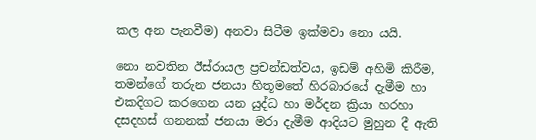කල අන පැනවීම) අනවා සිටීම ඉක්මවා නො යයි.

නො නවතින ඊස්රායල ප්‍රචන්ඩත්වය, ඉඩම් අහිමි කිරීම, තමන්ගේ තරුන ජනයා හිතූමතේ හිරබාරයේ දැමීම හා එකදිගට කරගෙන යන යුද්ධ හා මර්දන ක්‍රියා හරහා දසදහස් ගනනක් ජනයා මරා දැමීම ආදියට මුහුන දී ඇති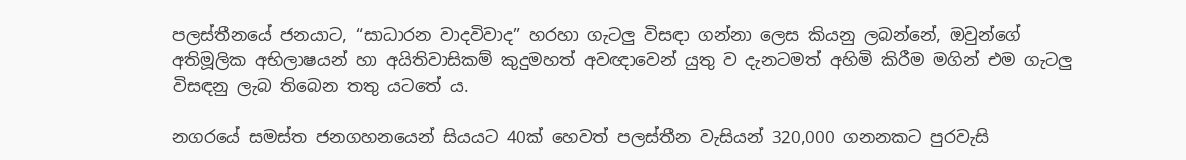පලස්තීනයේ ජනයාට, “සාධාරන වාදවිවාද” හරහා ගැටලු විසඳා ගන්නා ලෙස කියනු ලබන්නේ, ඔවුන්ගේ අතිමූලික අභිලාෂයන් හා අයිතිවාසිකම් කුදුමහත් අවඥාවෙන් යුතු ව දැනටමත් අහිමි කිරීම මගින් එම ගැටලු විසඳනු ලැබ තිබෙන තතු යටතේ ය.

නගරයේ සමස්ත ජනගහනයෙන් සියයට 40ක් හෙවත් පලස්තීන වැසියන් 320,000 ගනනකට පුරවැසි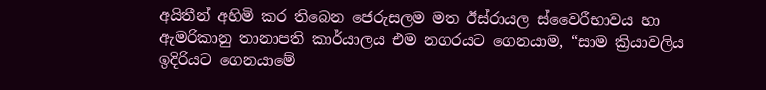අයිතීන් අහිමි කර තිබෙන ජෙරුසලම මත ඊස්රායල ස්වෛරීභාවය හා ඇමරිකානු තානාපති කාර්යාලය එම නගරයට ගෙනයාම, “සාම ක්‍රියාවලිය ඉදිරියට ගෙනයාමේ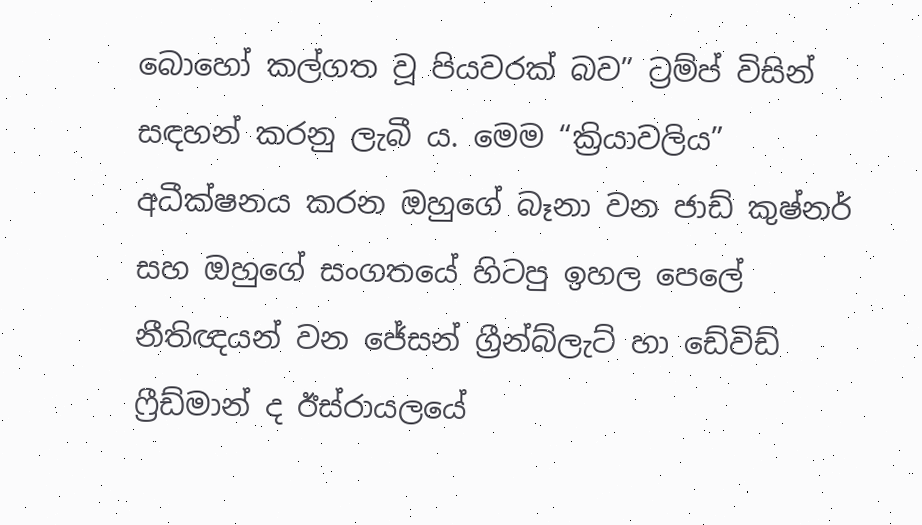බොහෝ කල්ගත වූ පියවරක් බව” ට්‍රම්ප් විසින් සඳහන් කරනු ලැබී ය. මෙම “ක්‍රියාවලිය” අධීක්ෂනය කරන ඔහුගේ බෑනා වන ජාඩ් කුෂ්නර් සහ ඔහුගේ සංගතයේ හිටපු ඉහල පෙලේ නීතිඥයන් වන ජේසන් ග්‍රීන්බ්ලැට් හා ඩේවිඩ් ෆ්‍රීඩ්මාන් ද ඊස්රායලයේ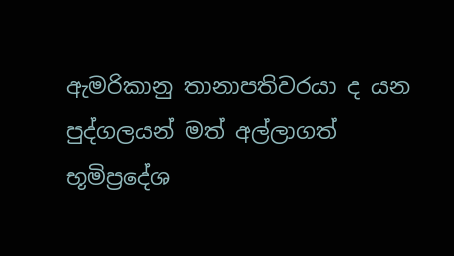ඇමරිකානු තානාපතිවරයා ද යන පුද්ගලයන් මත් අල්ලාගත් භූමිප්‍රදේශ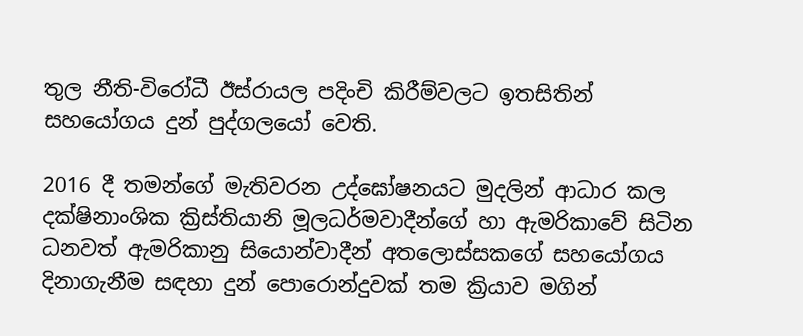තුල නීති-විරෝධී ඊස්රායල පදිංචි කිරීම්වලට ඉතසිතින් සහයෝගය දුන් පුද්ගලයෝ වෙති.

2016 දී තමන්ගේ මැතිවරන උද්ඝෝෂනයට මුදලින් ආධාර කල දක්ෂිනාංශික ක්‍රිස්තියානි මූලධර්මවාදීන්ගේ හා ඇමරිකාවේ සිටින ධනවත් ඇමරිකානු සියොන්වාදීන් අතලොස්සකගේ සහයෝගය දිනාගැනීම සඳහා දුන් පොරොන්දුවක් තම ක්‍රියාව මගින්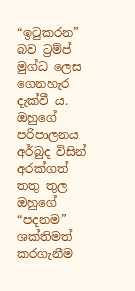“ඉටුකරන” බව ට්‍රම්ප් මුග්ධ ලෙස ගෙනහැර දැක්වී ය. ඔහුගේ පරිපාලනය අර්බුද විසින් අරක්ගත් තතු තුල ඔහුගේ “පදනම” ශක්තිමත් කරගැනීම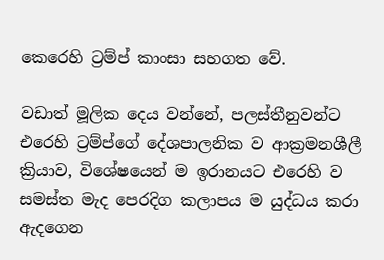කෙරෙහි ට්‍රම්ප් කාංසා සහගත වේ.

වඩාත් මූලික දෙය වන්නේ, පලස්තීනුවන්ට එරෙහි ට්‍රම්ප්ගේ දේශපාලනික ව ආක්‍රමනශීලී ක්‍රියාව, විශේෂයෙන් ම ඉරානයට එරෙහි ව සමස්ත මැද පෙරදිග කලාපය ම යුද්ධය කරා ඇදගෙන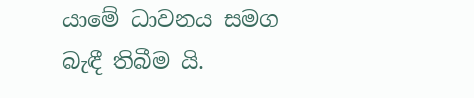යාමේ ධාවනය සමග බැඳී තිබීම යි.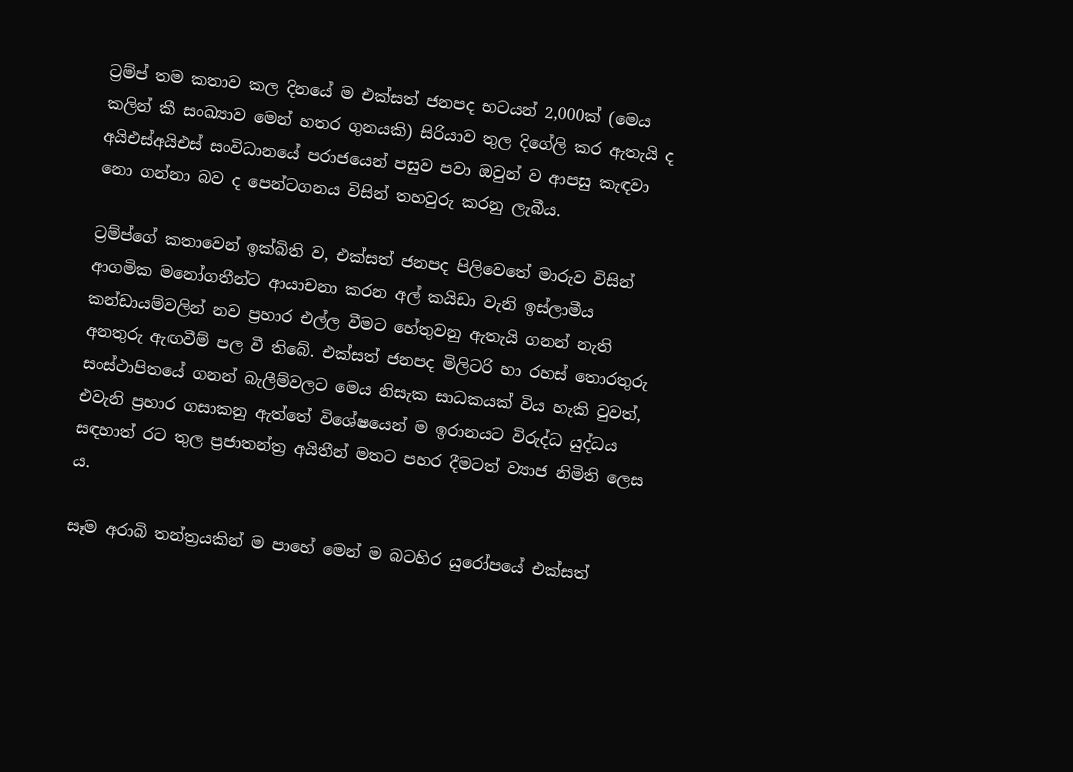ට්‍රම්ප් තම කතාව කල දිනයේ ම එක්සත් ජනපද භටයන් 2,000ක් (මෙය කලින් කී සංඛ්‍යාව මෙන් හතර ගුනයකි) සිරියාව තුල දිගේලි කර ඇතැයි ද අයිඑස්අයිඑස් සංවිධානයේ පරාජයෙන් පසුව පවා ඔවුන් ව ආපසු කැඳවා නො ගන්නා බව ද පෙන්ටගනය විසින් තහවුරු කරනු ලැබීය.

ට්‍රම්ප්ගේ කතාවෙන් ඉක්බිති ව, එක්සත් ජනපද පිලිවෙතේ මාරුව විසින් ආගමික මනෝගතීන්ට ආයාචනා කරන අල් කයිඩා වැනි ඉස්ලාමීය කන්ඩායම්වලින් නව ප්‍රහාර එල්ල වීමට හේතුවනු ඇතැයි ගනන් නැති අනතුරු ඇඟවීම් පල වී තිබේ. එක්සත් ජනපද මිලිටරි හා රහස් තොරතුරු සංස්ථාපිතයේ ගනන් බැලීම්වලට මෙය නිසැක සාධකයක් විය හැකි වුවත්, එවැනි ප්‍රහාර ගසාකනු ඇත්තේ විශේෂයෙන් ම ඉරානයට විරුද්ධ යුද්ධය සඳහාත් රට තුල ප්‍රජාතන්ත්‍ර අයිතීන් මතට පහර දීමටත් ව්‍යාජ නිමිති ලෙස ය.

සෑම අරාබි තන්ත්‍රයකින් ම පාහේ මෙන් ම බටහිර යුරෝපයේ එක්සත්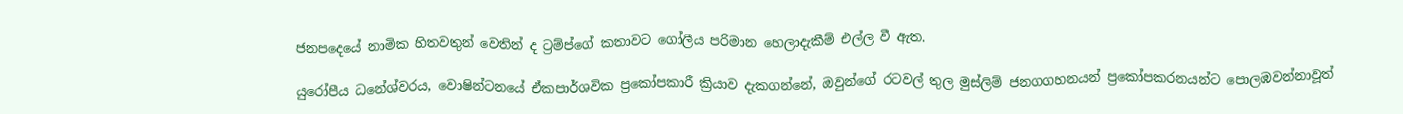ජනපදෙයේ නාමික හිතවතුන් වෙතින් ද ට්‍රම්ප්ගේ කතාවට ගෝලීය පරිමාන හෙලාදැකීම් එල්ල වී ඇත.

යුරෝපීය ධනේශ්වරය, වොෂින්ටනයේ ඒකපාර්ශවික ප්‍රකෝපකාරී ක්‍රියාව දැකගන්නේ, ඔවුන්ගේ රටවල් තුල මුස්ලිම් ජනගගහනයන් ප්‍රකෝපකරනයන්ට පොලඹවන්නාවූත්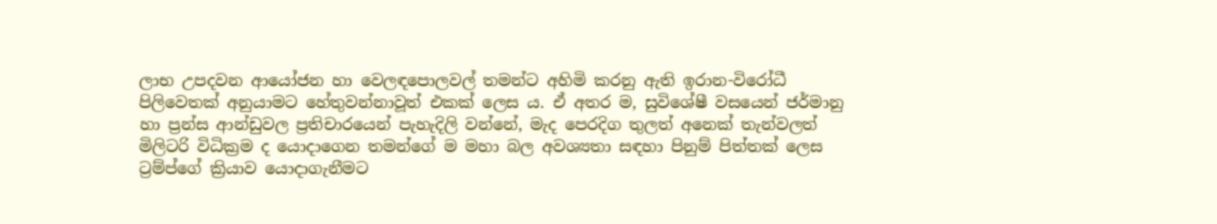ලාභ උපදවන ආයෝජන හා වෙලඳපොලවල් තමන්ට අහිමි කරනු ඇති ඉරාන-විරෝධී පිලිවෙතක් අනුයාමට හේතුවන්නාවූත් එකක් ලෙස ය. ඒ අතර ම, සුවිශේෂී වසයෙන් ජර්මානු හා ප්‍රන්ස ආන්ඩුවල ප්‍රතිචාරයෙන් පැහැදිලි වන්නේ, මැද පෙරදිග තුලත් අනෙක් තැන්වලත් මිලිටරි විධික්‍රම ද යොදාගෙන තමන්ගේ ම මහා බල අවශ්‍යතා සඳහා පිනුම් පිත්තක් ලෙස ට්‍රම්ප්ගේ ක්‍රියාව යොදාගැනීමට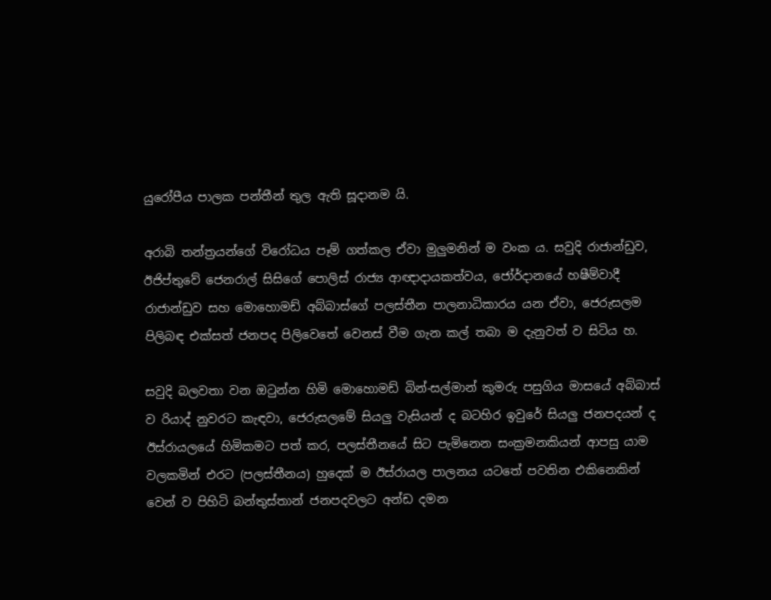යුරෝපීය පාලක පන්තීන් තුල ඇති සූදානම යි.

අරාබි තන්ත්‍රයන්ගේ විරෝධය පෑම් ගත්කල ඒවා මුලුමනින් ම වංක ය. සවුදි රාජාන්ඩුව, ඊජිප්තුවේ ජෙනරාල් සිසිගේ පොලිස් රාජ්‍ය ආඥාදායකත්වය, ජෝර්දානයේ හෂීම්වාදී රාජාන්ඩුව සහ මොහොමඩ් අබ්බාස්ගේ පලස්තීන පාලනාධිකාරය යන ඒවා, ජෙරුසලම පිලිබඳ එක්සත් ජනපද පිලිවෙතේ වෙනස් වීම ගැන කල් තබා ම දැනුවත් ව සිටිය හ.

සවුදි බලවතා වන ඔටුන්න හිමි මොහොමඩ් බින්-සල්මාන් කුමරු පසුගිය මාසයේ අබ්බාස් ව රියාද් නුවරට කැඳවා, ජෙරුසලමේ සියලු වැසියන් ද බටහිර ඉවුරේ සියලු ජනපදයන් ද ඊස්රායලයේ හිමිකමට පත් කර, පලස්තීනයේ සිට පැමිනෙන සංක්‍රමනකියන් ආපසු යාම වලකමින් එරට (පලස්තීනය) හුදෙක් ම ඊස්රායල පාලනය යටතේ පවතින එකිනෙකින් වෙන් ව පිහිටි බන්තුස්තාන් ජනපදවලට අන්ඩ දමන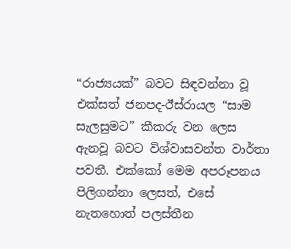“රාජ්‍යයක්” බවට සිඳවන්නා වූ එක්සත් ජනපද-ඊස්රායල “සාම සැලසුමට” කීකරු වන ලෙස ඇනවූ බවට විශ්වාසවන්ත වාර්තා පවතී. එක්කෝ මෙම අපරූපනය පිලිගන්නා ලෙසත්, එසේ නැතහොත් පලස්තීන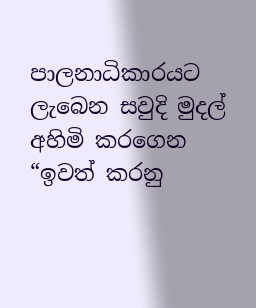පාලනාධිකාරයට ලැබෙන සවුදි මුදල් අහිමි කරගෙන “ඉවත් කරනු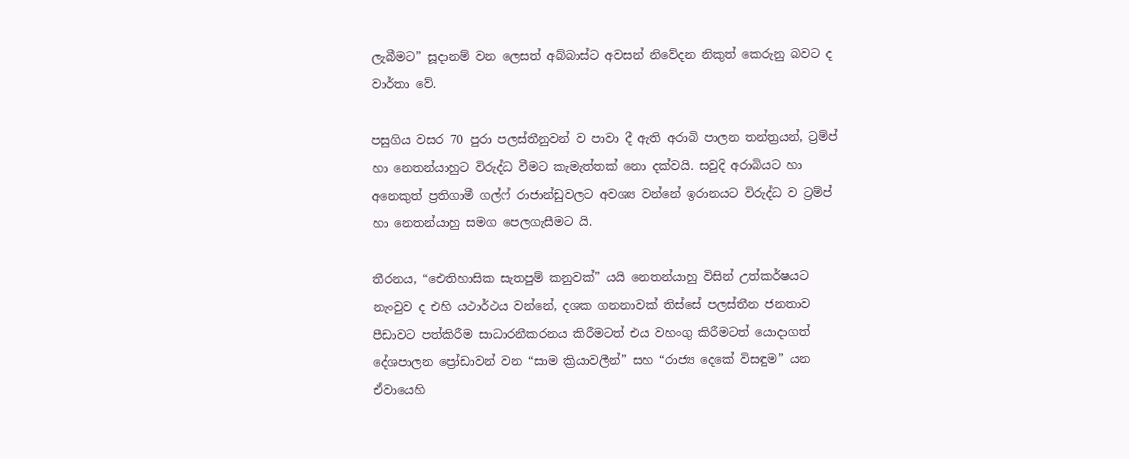ලැබීමට” සූදානම් වන ලෙසත් අබ්බාස්ට අවසන් නිවේදන නිකුත් කෙරුනු බවට ද වාර්තා වේ.

පසුගිය වසර 70 පුරා පලස්තීනුවන් ව පාවා දී ඇති අරාබි පාලන තන්ත්‍රයන්, ට්‍රම්ප් හා නෙතන්යාහුට විරුද්ධ වීමට කැමැත්තක් නො දක්වයි. සවුදි අරාබියට හා අනෙකුත් ප්‍රතිගාමී ගල්ෆ් රාජාන්ඩුවලට අවශ්‍ය වන්නේ ඉරානයට විරුද්ධ ව ට්‍රම්ප් හා නෙතන්යාහු සමග පෙලගැසීමට යි.

තීරනය, “ඓතිහාසික සැතපුම් කනුවක්” යයි නෙතන්යාහු විසින් උත්කර්ෂයට නැංවුව ද එහි යථාර්ථය වන්නේ, දශක ගනනාවක් තිස්සේ පලස්තීන ජනතාව පීඩාවට පත්කිරීම සාධාරනීකරනය කිරීමටත් එය වහංගු කිරීමටත් යොදාගත් දේශපාලන ප්‍රෝඩාවන් වන “සාම ක්‍රියාවලීන්” සහ “රාජ්‍ය දෙකේ විසඳුම” යන ඒවායෙහි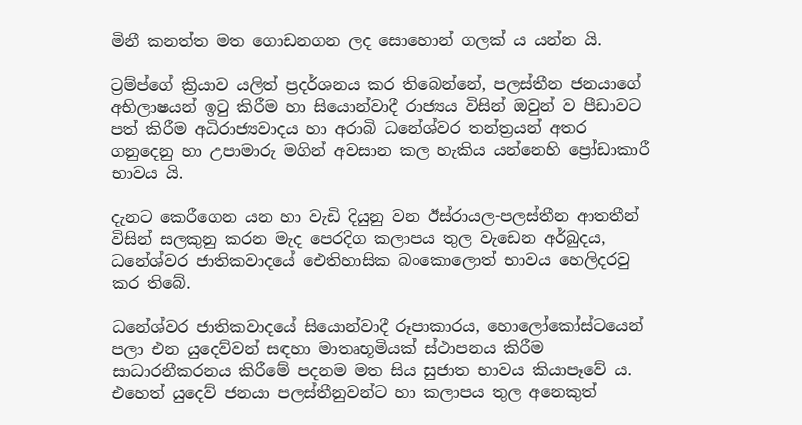මිනී කනත්ත මත ගොඩනගන ලද සොහොන් ගලක් ය යන්න යි.

ට්‍රම්ප්ගේ ක්‍රියාව යලිත් ප්‍රදර්ශනය කර තිබෙන්නේ, පලස්තීන ජනයාගේ අභිලාෂයන් ඉටු කිරීම හා සියොන්වාදී රාජ්‍යය විසින් ඔවුන් ව පීඩාවට පත් කිරීම අධිරාජ්‍යවාදය හා අරාබි ධනේශ්වර තන්ත්‍රයන් අතර ගනුදෙනු හා උපාමාරු මගින් අවසාන කල හැකිය යන්නෙහි ප්‍රෝඩාකාරී භාවය යි.

දැනට කෙරීගෙන යන හා වැඩි දියුනු වන ඊස්රායල-පලස්තීන ආතතීන් විසින් සලකුනු කරන මැද පෙරදිග කලාපය තුල වැඩෙන අර්බුදය, ධනේශ්වර ජාතිකවාදයේ ඓතිහාසික බංකොලොත් භාවය හෙලිදරවු කර තිබේ.

ධනේශ්වර ජාතිකවාදයේ සියොන්වාදී රූපාකාරය, හොලෝකෝස්ටයෙන් පලා එන යුදෙව්වන් සඳහා මාතෘභූමියක් ස්ථාපනය කිරීම සාධාරනීකරනය කිරීමේ පදනම මත සිය සුජාත භාවය කියාපෑවේ ය. එහෙත් යුදෙව් ජනයා පලස්තීනුවන්ට හා කලාපය තුල අනෙකුත්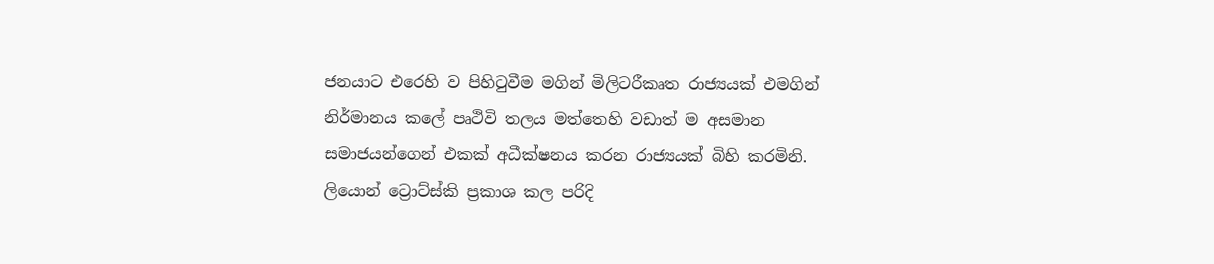ජනයාට එරෙහි ව පිහිටුවීම මගින් මිලිටරීකෘත රාජ්‍යයක් එමගින් නිර්මානය කලේ පෘථිවි තලය මත්තෙහි වඩාත් ම අසමාන සමාජයන්ගෙන් එකක් අධීක්ෂනය කරන රාජ්‍යයක් බිහි කරමිනි. ලියොන් ට්‍රොට්ස්කි ප්‍රකාශ කල පරිදි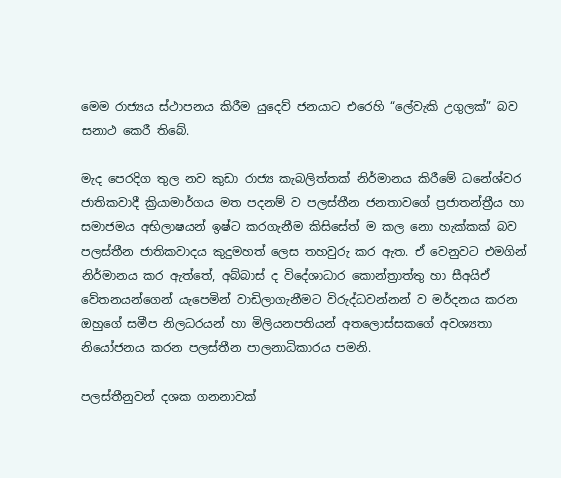මෙම රාජ්‍යය ස්ථාපනය කිරීම යුදෙව් ජනයාට එරෙහි “ලේවැකි උගුලක්” බව සනාථ කෙරී තිබේ.

මැද පෙරදිග තුල නව කුඩා රාජ්‍ය කැබලිත්තක් නිර්මානය කිරීමේ ධනේශ්වර ජාතිකවාදී ක්‍රියාමාර්ගය මත පදනම් ව පලස්තීන ජනතාවගේ ප්‍රජාතන්ත්‍රීය හා සමාජමය අභිලාෂයන් ඉෂ්ට කරගැනීම කිසිසේත් ම කල නො හැක්කක් බව පලස්තීන ජාතිකවාදය කුදුමහත් ලෙස තහවුරු කර ඇත. ඒ වෙනුවට එමගින් නිර්මානය කර ඇත්තේ, අබ්බාස් ද විදේශාධාර කොන්ත්‍රාත්තු හා සීඅයිඒ වේතනයන්ගෙන් යැපෙමින් වාඩිලාගැනීමට විරුද්ධවන්නන් ව මර්දනය කරන ඔහුගේ සමීප නිලධරයන් හා මිලියනපතියන් අතලොස්සකගේ අවශ්‍යතා නියෝජනය කරන පලස්තීන පාලනාධිකාරය පමනි.

පලස්තීනුවන් දශක ගනනාවක්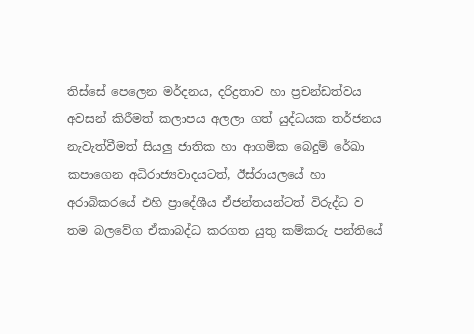තිස්සේ පෙලෙන මර්දනය, දරිද්‍රතාව හා ප්‍රචන්ඩත්වය අවසන් කිරීමත් කලාපය අලලා ගත් යුද්ධයක තර්ජනය නැවැත්වීමත් සියලු ජාතික හා ආගමික බෙදුම් රේඛා කපාගෙන අධිරාජ්‍යවාදයටත්, ඊස්රායලයේ හා අරාබිකරයේ එහි ප්‍රාදේශීය ඒජන්තයන්ටත් විරුද්ධ ව තම බලවේග ඒකාබද්ධ කරගත යුතු කම්කරු පන්තියේ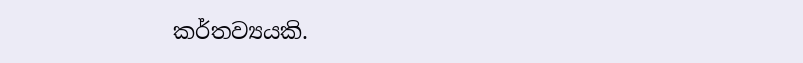කර්තව්‍යයකි.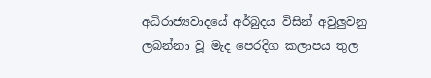අධිරාජ්‍යවාදයේ අර්බුදය විසින් අවුලුවනු ලබන්නා වූ මැද පෙරදිග කලාපය තුල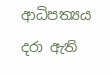ආධිපත්‍යය දරා ඇති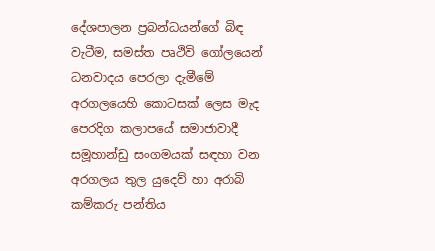දේශපාලන ප්‍රබන්ධයන්ගේ බිඳ වැටීම, සමස්ත පෘථිවි ගෝලයෙන් ධනවාදය පෙරලා දැමීමේ අරගලයෙහි කොටසක් ලෙස මැද පෙරදිග කලාපයේ සමාජාවාදී සමූහාන්ඩු සංගමයක් සඳහා වන අරගලය තුල යුදෙව් හා අරාබි කම්කරු පන්තිය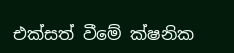එක්සත් වීමේ ක්ෂනික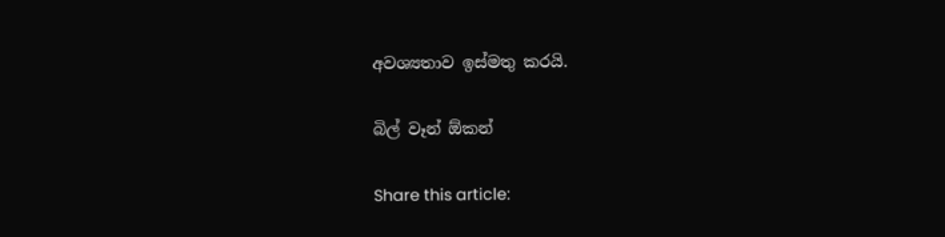අවශ්‍යතාව ඉස්මතු කරයි.

බිල් වෑන් ඕකන්

Share this article: